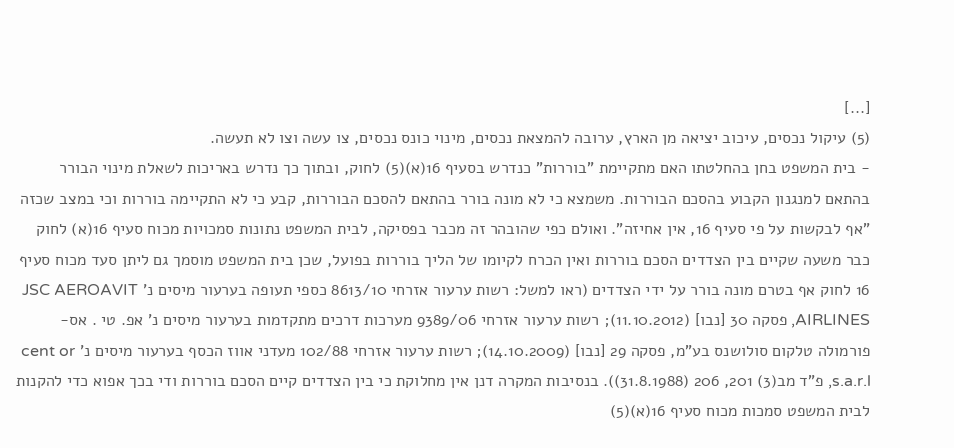[...]
(5) עיקול נכסים, עיכוב יציאה מן הארץ, ערובה להמצאת נכסים, מינוי כונס נכסים, צו עשה וצו לא תעשה.
- בית המשפט בחן בהחלטתו האם מתקיימת "בוררות" כנדרש בסעיף 16(א)(5) לחוק, ובתוך כך נדרש באריכות לשאלת מינוי הבורר בהתאם למנגנון הקבוע בהסכם הבוררות. משמצא כי לא מונה בורר בהתאם להסכם הבוררות, קבע כי לא התקיימה בוררות וכי במצב שכזה "אף לבקשות על פי סעיף 16, אין אחיזה". ואולם כפי שהובהר זה מכבר בפסיקה, לבית המשפט נתונות סמכויות מכוח סעיף 16(א) לחוק כבר משעה שקיים בין הצדדים הסכם בוררות ואין הכרח לקיומו של הליך בוררות בפועל, שכן בית המשפט מוסמך גם ליתן סעד מכוח סעיף 16 לחוק אף בטרם מונה בורר על ידי הצדדים (ראו למשל: רשות ערעור אזרחי 8613/10 כספי תעופה בערעור מיסים נ' JSC AEROAVIT AIRLINES, פסקה 30 [נבו] (11.10.2012); רשות ערעור אזרחי 9389/06 מערכות דרכים מתקדמות בערעור מיסים נ' אפ. טי . אס- פורמולה טלקום סולושנס בע"מ, פסקה 29 [נבו] (14.10.2009); רשות ערעור אזרחי 102/88 מעדני אווז הכסף בערעור מיסים נ' cent or s.a.r.l, פ"ד מב(3) 201, 206 (31.8.1988)). בנסיבות המקרה דנן אין מחלוקת כי בין הצדדים קיים הסכם בוררות ודי בכך אפוא כדי להקנות לבית המשפט סמכות מכוח סעיף 16(א)(5)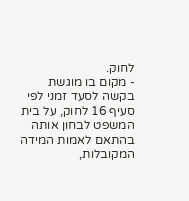לחוק.
- מקום בו מוגשת בקשה לסעד זמני לפי סעיף 16 לחוק, על בית המשפט לבחון אותה בהתאם לאמות המידה המקובלות,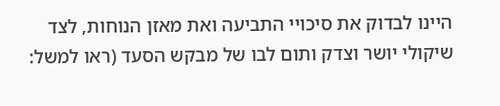היינו לבדוק את סיכויי התביעה ואת מאזן הנוחות, לצד שיקולי יושר וצדק ותום לבו של מבקש הסעד (ראו למשל: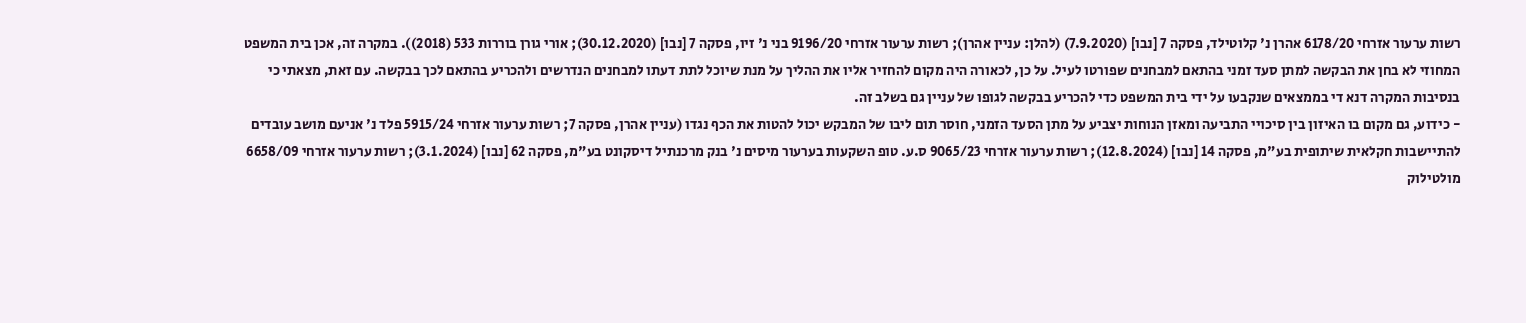רשות ערעור אזרחי 6178/20 אהרן נ' קלוטילד, פסקה 7 [נבו] (7.9.2020) (להלן: עניין אהרן); רשות ערעור אזרחי 9196/20 בני נ' זיו, פסקה 7 [נבו] (30.12.2020); אורי גורן בוררות 533 (2018)). במקרה זה, אכן בית המשפט המחוזי לא בחן את הבקשה למתן סעד זמני בהתאם למבחנים שפורטו לעיל. על כן, לכאורה היה מקום להחזיר אליו את ההליך על מנת שיוכל לתת דעתו למבחנים הנדרשים ולהכריע בהתאם לכך בבקשה. עם זאת, מצאתי כי בנסיבות המקרה דנא די בממצאים שנקבעו על ידי בית המשפט כדי להכריע בבקשה לגופו של עניין גם בשלב זה.
- כידוע, גם מקום בו האיזון בין סיכויי התביעה ומאזן הנוחות יצביע על מתן הסעד הזמני, חוסר תום ליבו של המבקש יכול להטות את הכף נגדו (עניין אהרן, פסקה 7; רשות ערעור אזרחי 5915/24 פלד נ' אניעם מושב עובדים להתיישבות חקלאית שיתופית בע"מ, פסקה 14 [נבו] (12.8.2024); רשות ערעור אזרחי 9065/23 ס.ע. טופ השקעות בערעור מיסים נ' בנק מרכנתיל דיסקונט בע"מ, פסקה 62 [נבו] (3.1.2024); רשות ערעור אזרחי 6658/09 מולטילוק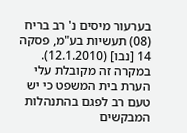בערעור מיסים נ' רב בריח (08) תעשיות בע"מ, פסקה 14 [נבו] (12.1.2010). במקרה זה מקובלת עלי הערת בית המשפט כי יש טעם רב לפגם בהתנהלות המבקשים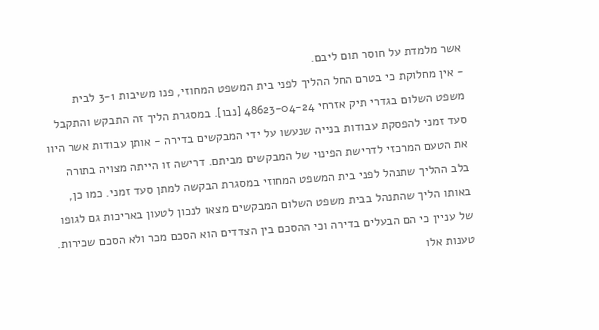אשר מלמדת על חוסר תום ליבם.
- אין מחלוקת כי בטרם החל ההליך לפני בית המשפט המחוזי, פנו משיבות 3-1 לבית משפט השלום בגדרי תיק אזרחי 48623-04-24 [נבו]. במסגרת הליך זה התבקש והתקבל סעד זמני להפסקת עבודות בנייה שנעשו על ידי המבקשים בדירה - אותן עבודות אשר היוו את הטעם המרכזי לדרישת הפינוי של המבקשים מביתם. דרישה זו הייתה מצויה בתורה בלב ההליך שתנהל לפני בית המשפט המחוזי במסגרת הבקשה למתן סעד זמני. כמו כן, באותו הליך שהתנהל בבית משפט השלום המבקשים מצאו לנכון לטעון באריכות גם לגופו של עניין כי הם הבעלים בדירה וכי ההסכם בין הצדדים הוא הסכם מכר ולא הסכם שכירות. טענות אלו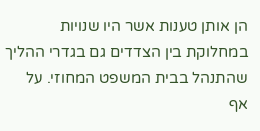הן אותן טענות אשר היו שנויות במחלוקת בין הצדדים גם בגדרי ההליך שהתנהל בבית המשפט המחוזי. על אף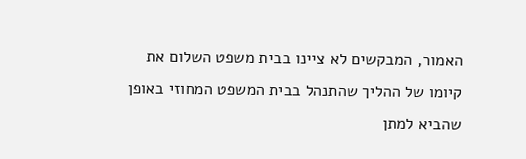האמור, המבקשים לא ציינו בבית משפט השלום את קיומו של ההליך שהתנהל בבית המשפט המחוזי באופן שהביא למתן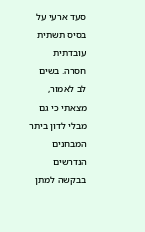סעד ארעי על בסיס תשתית עובדתית חסרה. בשים לב לאמור, מצאתי כי גם מבלי לדון ביתר המבחנים הנדרשים בבקשה למתן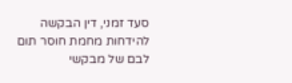סעד זמני, דין הבקשה להידחות מחמת חוסר תום לבם של מבקשי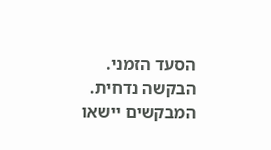הסעד הזמני.
הבקשה נדחית. המבקשים יישאו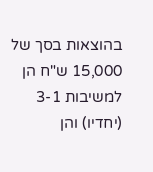בהוצאות בסך של 15,000 ש"ח הן למשיבות 3-1 (יחדיו) והן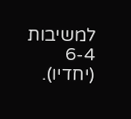למשיבות 6-4 (יחדיו).